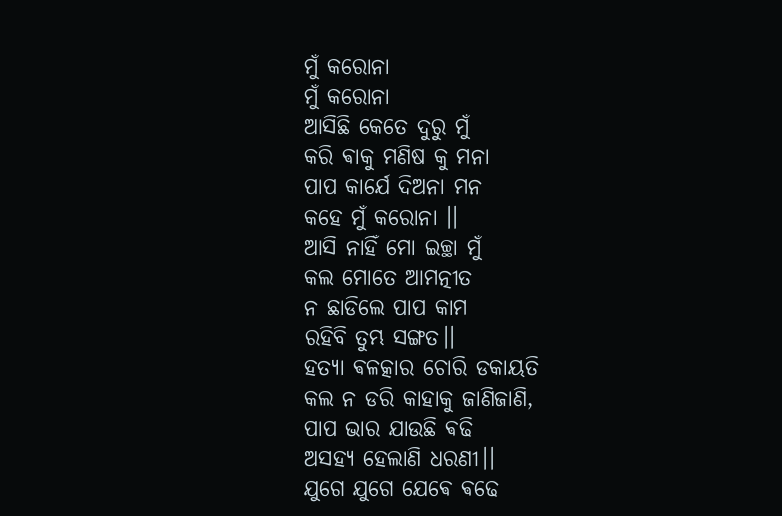ମୁଁ କରୋନା
ମୁଁ କରୋନା
ଆସିଛି କେତେ ଦୁରୁ ମୁଁ
କରି ଵାକୁ ମଣିଷ କୁ ମନା
ପାପ କାର୍ଯେ ଦିଅନା ମନ
କହେ ମୁଁ କରୋନା ।।
ଆସି ନାହିଁ ମୋ ଇଚ୍ଛା ମୁଁ
କଲ ମୋତେ ଆମତ୍ନୀତ
ନ ଛାଡିଲେ ପାପ କାମ
ରହିବି ତୁମ୍ଭ ସଙ୍ଗତ।।
ହତ୍ୟା ଵଳତ୍କାର ଚୋରି ଡକାୟତି
କଲ ନ ଡରି କାହାକୁ ଜାଣିଜାଣି,
ପାପ ଭାର ଯାଉଛି ଵଢି
ଅସହ୍ୟ ହେଲାଣି ଧରଣୀ।।
ଯୁଗେ ଯୁଗେ ଯେଵେ ଵଢେ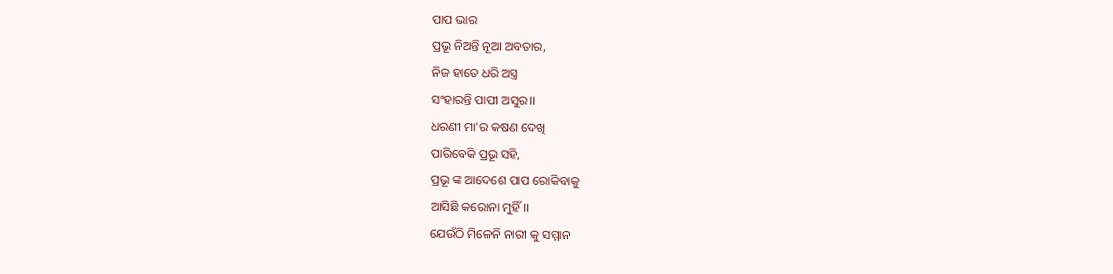ପାପ ଭାର
ପ୍ରଭୂ ନିଅନ୍ତି ନୂଆ ଅବତାର,
ନିଜ ହାତେ ଧରି ଅସ୍ତ୍ର
ସଂହାରନ୍ତି ପାପୀ ଅସୁର।।
ଧରଣୀ ମା'ର କଷଣ ଦେଖି
ପାରିବେକି ପ୍ରଭୂ ସହି,
ପ୍ରଭୂ ଙ୍କ ଆଦେଶେ ପାପ ରୋକିବାକୁ
ଆସିଛି କରୋନା ମୁହିଁ।।
ଯେଉଁଠି ମିଳେନି ନାରୀ କୁ ସମ୍ମାନ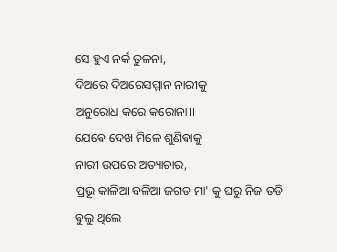ସେ ହୁଏ ନର୍କ ତୁଳନା,
ଦିଅରେ ଦିଅରେସମ୍ମାନ ନାରୀକୁ
ଅନୁରୋଧ କରେ କରୋନା।।
ଯେଵେ ଦେଖ ମିଳେ ଶୁଣିଵାକୁ
ନାରୀ ଉପରେ ଅତ୍ୟାଚାର,
ପ୍ରଭୂ କାଳିଆ ବଳିଆ ଜଗତ ମା' କୁ ଘରୁ ନିଜ ତଡି
ଵୁଲୁ ଥିଲେ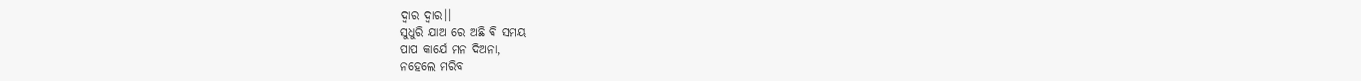ଦ୍ଵାର ଦ୍ଵାର।।
ସୁଧୁରି ଯାଅ ରେ ଅଛି ଵି ସମୟ
ପାପ କାର୍ଯେ ମନ ଦିଅନା,
ନହେଲେ ମରିବ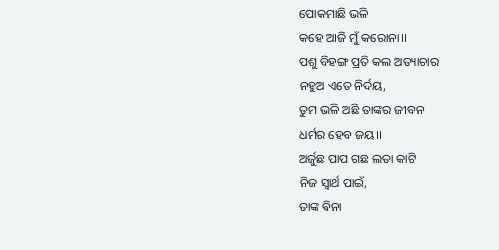ପୋକମାଛି ଭଳି
କହେ ଆଜି ମୁଁ କରୋନା।।
ପଶୁ ବିହଙ୍ଗ ପ୍ରତି କଲ ଅତ୍ୟାଚାର
ନହୁଅ ଏତେ ନିର୍ଦୟ,
ତୁମ ଭଳି ଅଛି ତାଙ୍କର ଜୀବନ
ଧର୍ମର ହେବ ଜୟ।।
ଅର୍ଜୁଛ ପାପ ଗଛ ଲତା କାଟି
ନିଜ ସ୍ଵାର୍ଥ ପାଇଁ,
ତାଙ୍କ ଵିନା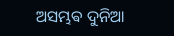ଅସମ୍ଭଵ ଦୁନିଆ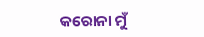କରୋନା ମୁଁ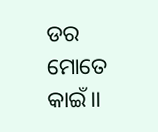ଡର ମୋତେ କାଇଁ।।